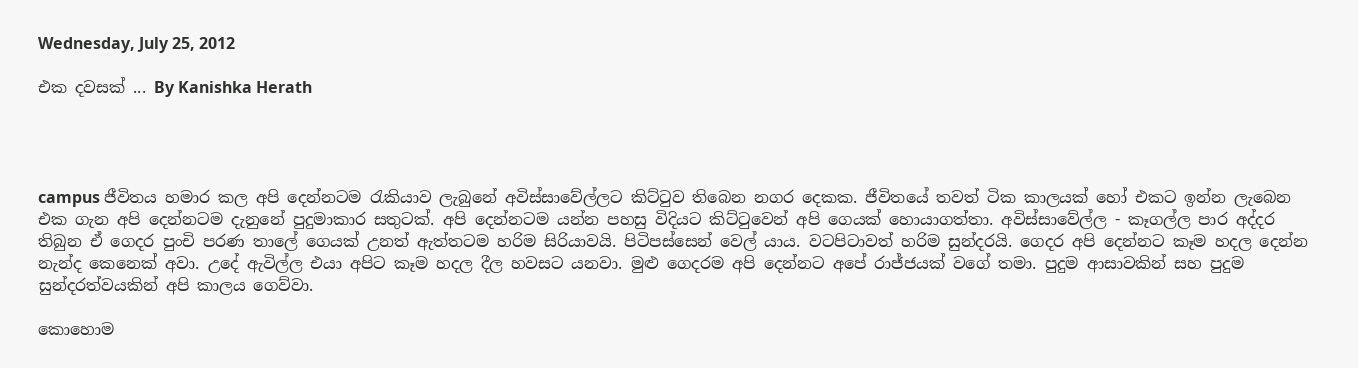Wednesday, July 25, 2012

එක දවසක් ... By Kanishka Herath




campus ජීවිතය හමාර කල අපි දෙන්නටම රැකියාව ලැබුනේ අවිස්සාවේල්ලට කිට්ටුව තිබෙන නගර දෙකක. ජීවිතයේ තවත් ටික කාලයක් හෝ එකට ඉන්න ලැබෙන එක ගැන අපි දෙන්නටම දැනුනේ පුදුමාකාර සතුටක්. අපි දෙන්නටම යන්න පහසු විදියට කිට්ටුවෙන් අපි ගෙයක් හොයාගත්තා. අවිස්සාවේල්ල - කෑගල්ල පාර අද්දර තිබුන ඒ ගෙදර පුංචි පරණ තාලේ ගෙයක් උනත් ඇත්තටම හරිම සිරියාවයි. පිටිපස්සෙන් වෙල් යාය. වටපිටාවත් හරිම සුන්දරයි. ගෙදර අපි දෙන්නට කෑම හදල දෙන්න නැන්ද කෙනෙක් අවා. උදේ ඇවිල්ල එයා අපිට කෑම හදල දීල හවසට යනවා. මුළු ගෙදරම අපි දෙන්නට අපේ රාජ්ජයක් වගේ තමා. පුදුම ආසාවකින් සහ පුදුම සුන්දරත්වයකින් අපි කාලය ගෙව්වා.

කොහොම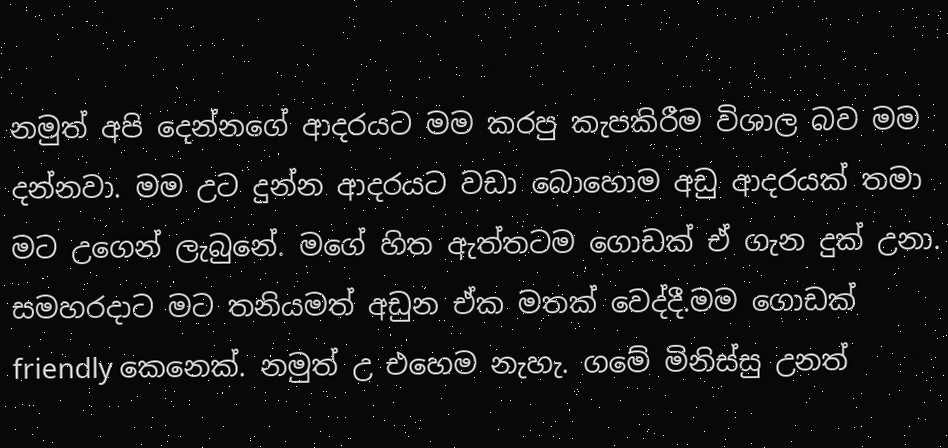නමුත් අපි දෙන්නගේ ආදරයට මම කරපු කැපකිරීම විශාල බව මම දන්නවා. මම උට දුන්න ආදරයට වඩා බොහොම අඩු ආදරයක් තමා මට උගෙන් ලැබුනේ. මගේ හිත ඇත්තටම ගොඩක් ඒ ගැන දුක් උනා. සමහරදාට මට තනියමත් අඩුන ඒක මතක් වෙද්දී.මම ගොඩක් friendly කෙනෙක්. නමුත් උ එහෙම නැහැ. ගමේ මිනිස්සු උනත්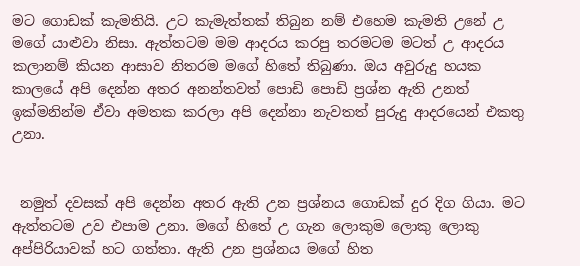මට ගොඩක් කැමතියි. උට කැමැත්තක් තිබුන නම් එහෙම කැමති උනේ උ මගේ යාළුවා නිසා. ඇත්තටම මම ආදරය කරපු තරමටම මටත් උ ආදරය කලානම් කියන ආසාව නිතරම මගේ හිතේ තිබුණා. ඔය අවුරුදු හයක කාලයේ අපි දෙන්න අතර අනන්තවත් පොඩි පොඩි ප්‍රශ්න ඇති උනත් ඉක්මනින්ම ඒවා අමතක කරලා අපි දෙන්නා නැවතත් පුරුදු ආදරයෙන් එකතු උනා.


 නමුත් දවසක් අපි දෙන්න අතර ඇති උන ප්‍රශ්නය ගොඩක් දුර දිග ගියා. මට ඇත්තටම උව එපාම උනා. මගේ හිතේ උ ගැන ලොකුම ලොකු ලොකු අප්පිරියාවක් හට ගත්තා. ඇති උන ප්‍රශ්නය මගේ හිත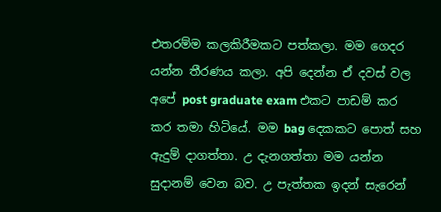එතරම්ම කලකිරීමකට පත්කලා. මම ගෙදර යන්න තීරණය කලා. අපි දෙන්න ඒ දවස් වල අපේ post graduate exam එකට පාඩම් කර කර තමා හිටියේ. මම bag දෙකකට පොත් සහ ඇදුම් දාගත්තා. උ දැනගත්තා මම යන්න සුදානම් වෙන බව. උ පැත්තක ඉදන් සැරෙන්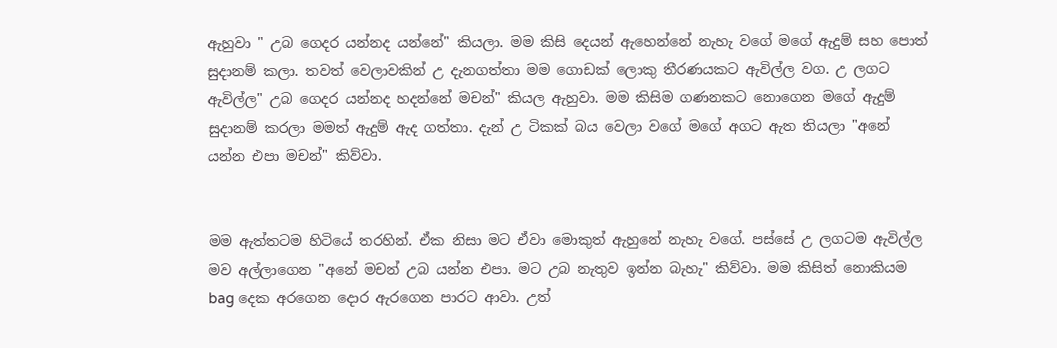ඇහුවා " උබ ගෙදර යන්නද යන්නේ" කියලා. මම කිසි දෙයන් ඇහෙන්නේ නැහැ වගේ මගේ ඇදුම් සහ පොත් සුදානම් කලා. තවත් වෙලාවකින් උ දැනගත්තා මම ගොඩක් ලොකු තීරණයකට ඇවිල්ල වග. උ ලගට ඇවිල්ල" උබ ගෙදර යන්නද හදන්නේ මචන්" කියල ඇහුවා. මම කිසිම ගණනකට නොගෙන මගේ ඇදුම් සුදානම් කරලා මමත් ඇදුම් ඇද ගත්තා. දැන් උ ටිකක් බය වෙලා වගේ මගේ අගට ඇත තියලා "අනේ යන්න එපා මචන්" කිව්වා.


මම ඇත්තටම හිටියේ තරහින්. ඒක නිසා මට ඒවා මොකුත් ඇහුනේ නැහැ වගේ. පස්සේ උ ලගටම ඇවිල්ල මව අල්ලාගෙන "අනේ මචන් උබ යන්න එපා. මට උබ නැතුව ඉන්න බැහැ" කිව්වා. මම කිසිත් නොකියම bag දෙක අරගෙන දොර ඇරගෙන පාරට ආවා. උත්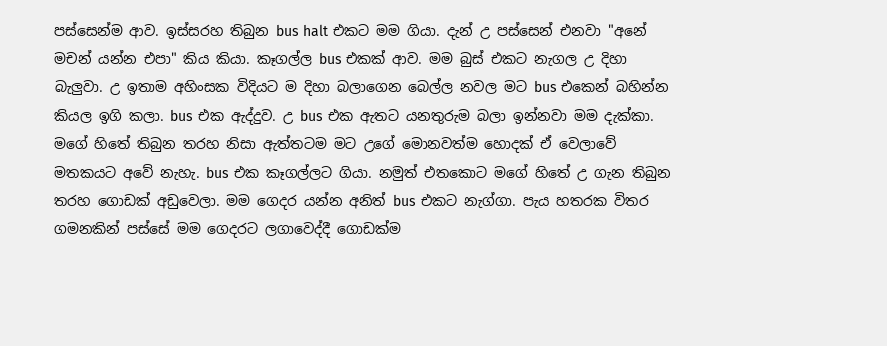පස්සෙන්ම ආව. ඉස්සරහ තිබුන bus halt එකට මම ගියා. දැන් උ පස්සෙන් එනවා "අනේ මචන් යන්න එපා" කිය කියා. කෑගල්ල bus එකක් ආව. මම බුස් එකට නැගල උ දිහා බැලුවා. උ ඉතාම අහිංසක විදියට ම දිහා බලාගෙන බෙල්ල නවල මට bus එකෙන් බහින්න කියල ඉගි කලා. bus එක ඇද්දුව. උ bus එක ඇතට යනතුරුම බලා ඉන්නවා මම දැක්කා. මගේ හිතේ තිබුන තරහ නිසා ඇත්තටම මට උගේ මොනවත්ම හොදක් ඒ වෙලාවේ මතකයට අවේ නැහැ. bus එක කෑගල්ලට ගියා. නමුත් එතකොට මගේ හිතේ උ ගැන තිබුන තරහ ගොඩක් අඩුවෙලා. මම ගෙදර යන්න අනිත් bus එකට නැග්ගා. පැය හතරක විතර ගමනකින් පස්සේ මම ගෙදරට ලගාවෙද්දී ගොඩක්ම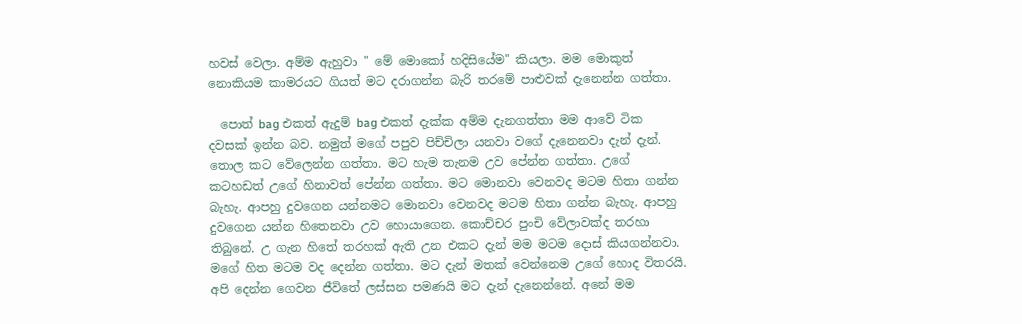හවස් වෙලා. අම්ම ඇහුවා " මේ මොකෝ හදිසියේම" කියලා. මම මොකුත් නොකියම කාමරයට ගියත් මට දරාගන්න බැරි තරමේ පාළුවක් දැනෙන්න ගත්තා.

  පොත් bag එකත් ඇදුම් bag එකත් දැක්ක අම්ම දැනගත්තා මම ආවේ ටික දවසක් ඉන්න බව. නමුත් මගේ පපුව පිච්චිලා යනවා වගේ දැනෙනවා දැන් දැන්. තොල කට වේලෙන්න ගත්තා. මට හැම තැනම උව පේන්න ගත්තා. උගේ කටහඩත් උගේ හිනාවත් පේන්න ගත්තා. මට මොනවා වෙනවද මටම හිතා ගන්න බැහැ. ආපහු දුවගෙන යන්නමට මොනවා වෙනවද මටම හිතා ගන්න බැහැ. ආපහු දුවගෙන යන්න හිතෙනවා උව හොයාගෙන. කොච්චර පුංචි වේලාවක්ද තරහා තිබුනේ. උ ගැන හිතේ තරහක් ඇති උන එකට දැන් මම මටම දොස් කියගන්නවා. මගේ හිත මටම වද දෙන්න ගත්තා. මට දැන් මතක් වෙන්නෙම උගේ හොද විතරයි. අපි දෙන්න ගෙවන ජීවිතේ ලස්සන පමණයි මට දැන් දැනෙන්නේ. අනේ මම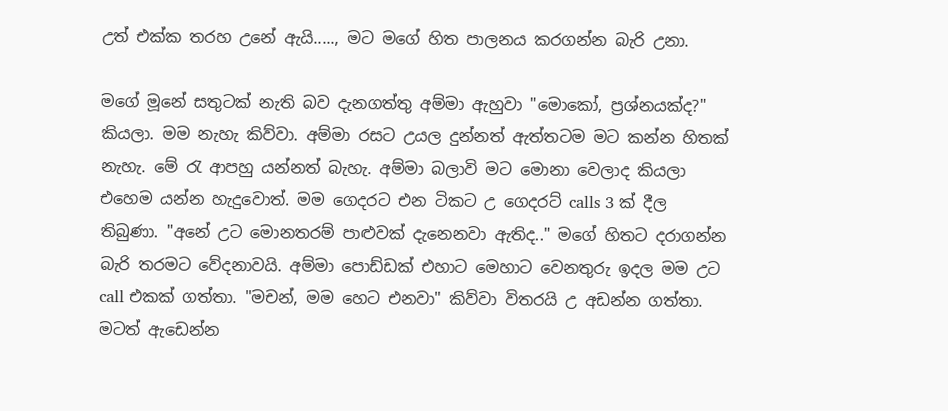උත් එක්ක තරහ උනේ ඇයි....., මට මගේ හිත පාලනය කරගන්න බැරි උනා.

මගේ මූනේ සතුටක් නැති බව දැනගත්තු අම්මා ඇහුවා "මොකෝ, ප්‍රශ්නයක්ද?" කියලා. මම නැහැ කිව්වා. අම්මා රසට උයල දුන්නත් ඇත්තටම මට කන්න හිතක් නැහැ. මේ රැ ආපහු යන්නත් බැහැ. අම්මා බලාවි මට මොනා වෙලාද කියලා එහෙම යන්න හැදුවොත්. මම ගෙදරට එන ටිකට උ ගෙදරට් calls 3 ක් දීල තිබුණා. "අනේ උට මොනතරම් පාළුවක් දැනෙනවා ඇතිද.." මගේ හිතට දරාගන්න බැරි තරමට වේදනාවයි. අම්මා පොඩ්ඩක් එහාට මෙහාට වෙනතුරු ඉදල මම උට call එකක් ගත්තා. "මචන්, මම හෙට එනවා" කිව්වා විතරයි උ අඩන්න ගත්තා. මටත් ඇඩෙන්න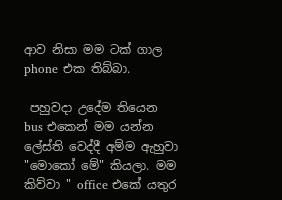ආව නිසා මම ටක් ගාල phone එක තිබ්බා.

 පහුවදා උදේම තියෙන bus එකෙන් මම යන්න ලේස්ති වෙද්දී අම්ම ඇහුවා "මොකෝ මේ" කියලා. මම කිව්වා " office එකේ යතුර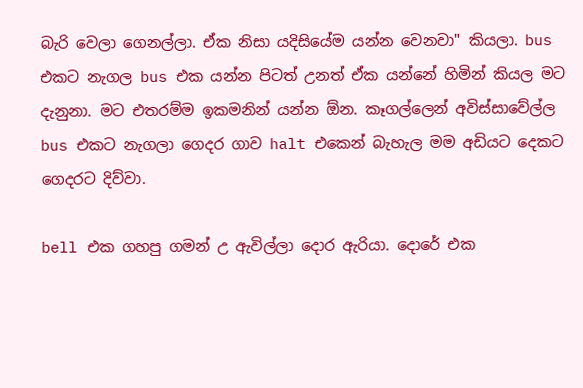බැරි වෙලා ගෙනල්ලා. ඒක නිසා යදිසියේම යන්න වෙනවා" කියලා. bus එකට නැගල bus එක යන්න පිටත් උනත් ඒක යන්නේ හිමින් කියල මට දැනුනා. මට එතරම්ම ඉකමනින් යන්න ඕන. කෑගල්ලෙන් අවිස්සාවේල්ල bus එකට නැගලා ගෙදර ගාව halt එකෙන් බැහැල මම අඩියට දෙකට ගෙදරට දිව්වා.

bell එක ගහපු ගමන් උ ඇවිල්ලා දොර ඇරියා. දොරේ එක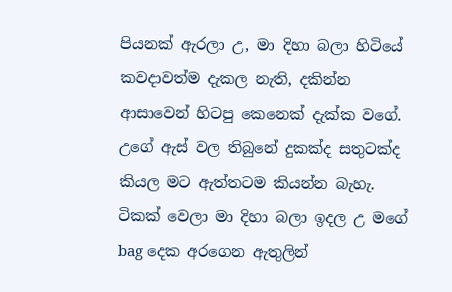පියනක් ඇරලා උ, මා දිහා බලා හිටියේ කවදාවත්ම දැකල නැති, දකින්න ආසාවෙන් හිටපු කෙනෙක් දැක්ක වගේ. උගේ ඇස් වල තිබුනේ දුකක්ද සතුටක්ද කියල මට ඇත්තටම කියන්න බැහැ. ටිකක් වෙලා මා දිහා බලා ඉදල උ මගේ bag දෙක අරගෙන ඇතුලින්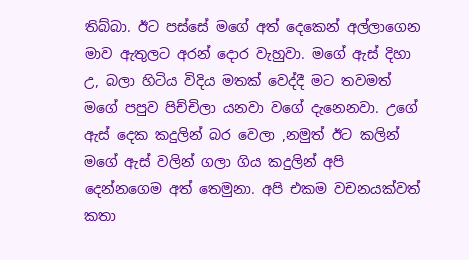තිබ්බා. ඊට පස්සේ මගේ අත් දෙකෙන් අල්ලාගෙන මාව ඇතුලට අරන් දොර වැහුවා. මගේ ඇස් දිහා උ, බලා හිටිය විදිය මතක් වෙද්දී මට තවමත් මගේ පපුව පිච්චිලා යනවා වගේ දැනෙනවා. උගේ ඇස් දෙක කදුලින් බර වෙලා ,නමුත් ඊට කලින් මගේ ඇස් වලින් ගලා ගිය කදුලින් අපි දෙන්නගෙම අත් තෙමුනා. අපි එකම වචනයක්වත් කතා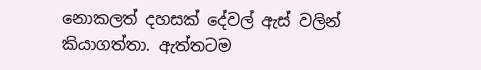නොකලත් දහසක් දේවල් ඇස් වලින් කියාගත්තා. ඇත්තටම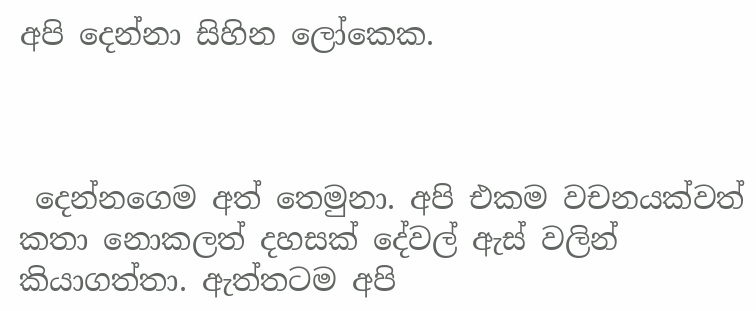අපි දෙන්නා සිහින ලෝකෙක.



 දෙන්නගෙම අත් තෙමුනා. අපි එකම වචනයක්වත් කතා නොකලත් දහසක් දේවල් ඇස් වලින් කියාගත්තා. ඇත්තටම අපි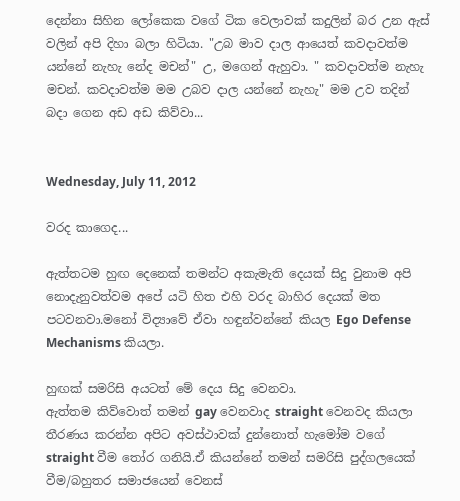දෙන්නා සිහින ලෝකෙක වගේ ටික වෙලාවක් කදුලින් බර උන ඇස් වලින් අපි දිහා බලා හිටියා. "උබ මාව දාල ආයෙත් කවදාවත්ම යන්නේ නැහැ නේද මචන්" උ, මගෙන් ඇහුවා. " කවදාවත්ම නැහැ මචන්. කවදාවත්ම මම උබව දාල යන්නේ නැහැ" මම උව තදින් බදා ගෙන අඩ අඩ කිව්වා...


Wednesday, July 11, 2012

වරද කාගෙද...

ඇත්තටම හුඟ දෙනෙක් තමන්ට අකැමැති දෙයක් සිදු වුනාම අපි නොදැනුවත්වම අපේ යටි හිත එහි වරද බාහිර දෙයක් මත පටවනවා.මනෝ විද්‍යාවේ ඒවා හඳුන්වන්නේ කියල Ego Defense Mechanisms කියලා.

හුඟක් සමරිසි අයටත් මේ දෙය සිදු වෙනවා.
ඇත්තම කිව්වොත් තමන් gay වෙනවාද straight වෙනවද කියලා තීරණය කරන්න අපිට අවස්ථාවක් දුන්නොත් හැමෝම වගේ straight වීම තෝර ගනියි.ඒ කියන්නේ තමන් සමරිසි පුද්ගලයෙක් වීම/බහුතර සමාජයෙන් වෙනස්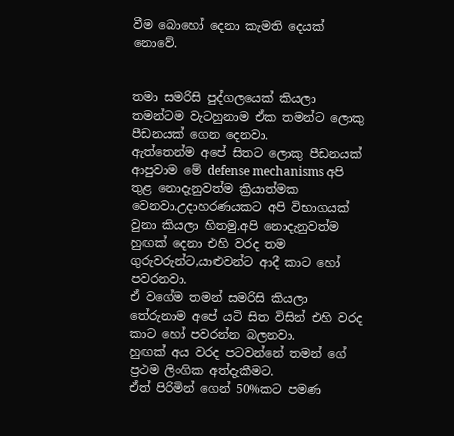වීම බොහෝ දෙනා කැමති දෙයක් නොවේ.


තමා සමරිසි පුද්ගලයෙක් කියලා තමන්ටම වැටහුනාම ඒක තමන්ට ලොකු පීඩනයක් ගෙන දෙනවා.
ඇත්තෙන්ම අපේ සිතට ලොකු පීඩනයක් ආපුවාම මේ defense mechanisms අපි තුළ නොදැනුවත්ම ක්‍රියාත්මක වෙනවා.උදාහරණයකට අපි විභාගයක් වුනා කියලා හිතමු.අපි නොදැනුවත්ම හුඟක් දෙනා එහි වරද තම ගුරුවරුන්ට,යාළුවන්ට ආදී කාට හෝ පවරනවා.
ඒ වගේම තමන් සමරිසි කියලා තේරුනාම අපේ යටි සිත විසින් එහි වරද කාට හෝ පවරන්න බලනවා.
හුඟක් අය වරද පටවන්නේ තමන් ගේ ප්‍රථම ලිංගික අත්දැකීමට.
ඒත් පිරිමින් ගෙන් 50%කට පමණ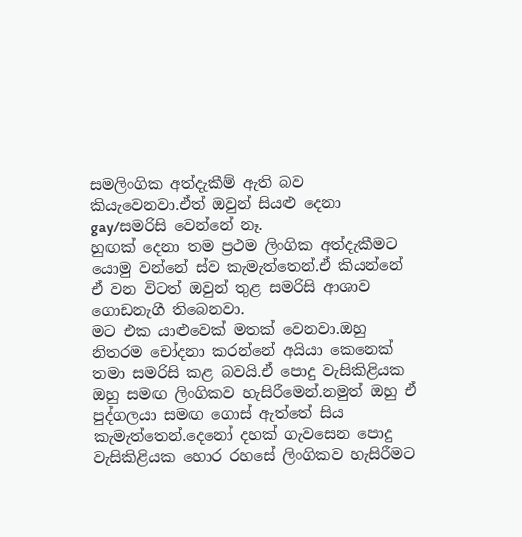සමලිංගික අත්දැකීම් ඇති බව කියැවෙනවා.ඒත් ඔවුන් සියළු දෙනා gay/සමරිසි වෙන්නේ නෑ.
හුඟක් දෙනා තම ප්‍රථම ලිංගික අත්දැකීමට යොමු වන්නේ ස්ව කැමැත්තෙන්.ඒ කියන්නේ ඒ වන විටත් ඔවුන් තුළ සමරිසි ආශාව ගොඩනැගී තිබෙනවා.
මට එක යාළුවෙක් මතක් වෙනවා.ඔහු නිතරම චෝදනා කරන්නේ අයියා කෙනෙක් තමා සමරිසි කළ බවයි.ඒ පොදු වැසිකිළියක ඔහු සමඟ ලිංගිකව හැසිරීමෙන්.නමුත් ඔහු ඒ පුද්ගලයා සමඟ ගොස් ඇත්තේ සිය කැමැත්තෙන්.දෙනෝ දහක් ගැවසෙන පොදු වැසිකිළියක හොර රහසේ ලිංගිකව හැසිරීමට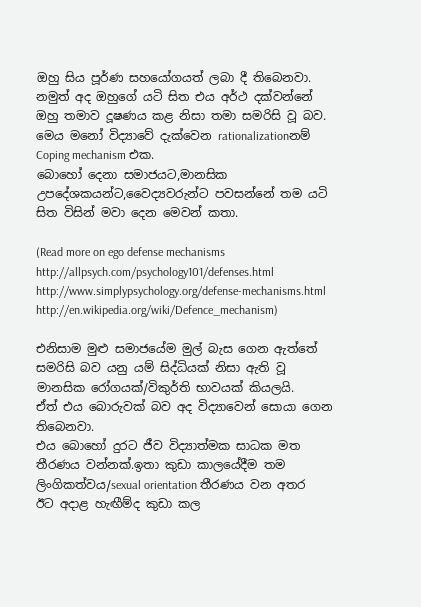ඔහු සිය පූර්ණ සහයෝගයත් ලබා දී තිබෙනවා.
නමුත් අද ඔහුගේ යටි සිත එය අර්ථ දක්වන්නේ ඔහු තමාව දූෂණය කළ නිසා තමා සමරිසි වූ බව.
මෙය මනෝ විද්‍යාවේ දැක්වෙන rationalizationනම්  Coping mechanism එක.
බොහෝ දෙනා සමාජයට,මානසික උපදේශකයන්ට,වෛද්‍යවරුන්ට පවසන්නේ තම යටි සිත විසින් මවා දෙන මෙවන් කතා.

(Read more on ego defense mechanisms
http://allpsych.com/psychology101/defenses.html
http://www.simplypsychology.org/defense-mechanisms.html
http://en.wikipedia.org/wiki/Defence_mechanism)

එනිසාම මුළු සමාජයේම මුල් බැස ගෙන ඇත්තේ සමරිසි බව යනු යම් සිද්ධියක් නිසා ඇති වූ මානසික රෝගයක්/විකුර්ති භාවයක් කියලයි.
ඒත් එය බොරුවක් බව අද විද්‍යාවෙන් සොයා ගෙන තිබෙනවා.
එය බොහෝ දුරට ජීව විද්‍යාත්මක සාධක මත තීරණය වන්නක්.ඉතා කුඩා කාලයේදීම තම ලිංගිකත්වය/sexual orientation තීරණය වන අතර ඊට අදාළ හැඟීම්ද කුඩා කල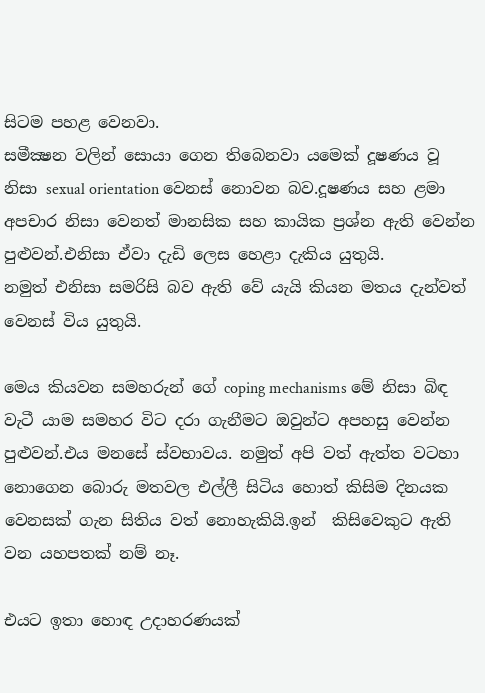සිටම පහළ වෙනවා.
සමීක්‍ෂන වලින් සොයා ගෙන තිබෙනවා යමෙක් දූෂණය වූ නිසා sexual orientation වෙනස් නොවන බව.දූෂණය සහ ළමා අපචාර නිසා වෙනත් මානසික සහ කායික ප්‍රශ්න ඇති වෙන්න පුළුවන්.එනිසා ඒවා දැඩි ලෙස හෙළා දැකිය යුතුයි.
නමුත් එනිසා සමරිසි බව ඇති වේ යැයි කියන මතය දැන්වත් වෙනස් විය යුතුයි.

මෙය කියවන සමහරුන් ගේ coping mechanisms මේ නිසා බිඳ වැටී යාම සමහර විට දරා ගැනීමට ඔවුන්ට අපහසු වෙන්න පුළුවන්.එය මනසේ ස්වභාවය. නමුත් අපි වත් ඇත්ත වටහා නොගෙන බොරු මතවල එල්ලී සිටිය හොත් කිසිම දිනයක වෙනසක් ගැන සිතිය වත් නොහැකියි.ඉන්  කිසිවෙකුට ඇති වන යහපතක් නම් නෑ.

එයට ඉතා හොඳ උදාහරණයක්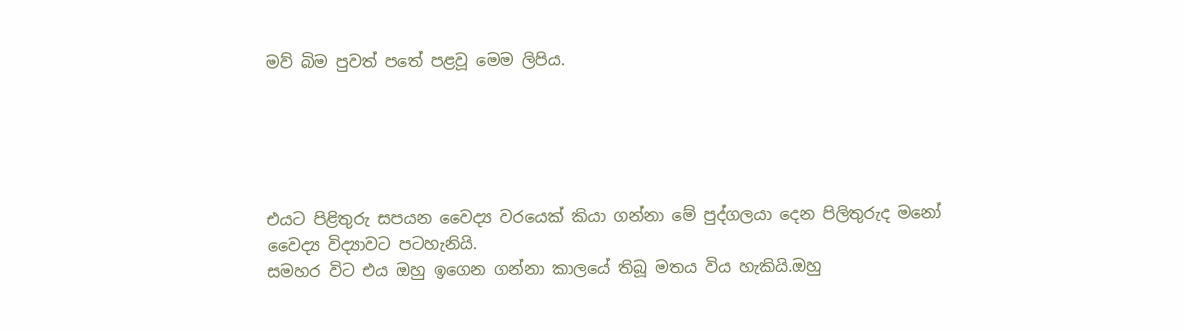මව් බිම පුවත් පතේ පළවූ මෙම ලිපිය.





එයට පිළිතුරු සපයන වෛද්‍ය වරයෙක් කියා ගන්නා මේ පුද්ගලයා දෙන පිලිතුරුද මනෝ වෛද්‍ය විද්‍යාවට පටහැනියි.
සමහර විට එය ඔහු ඉගෙන ගන්නා කාලයේ තිබූ මතය විය හැකියි.ඔහු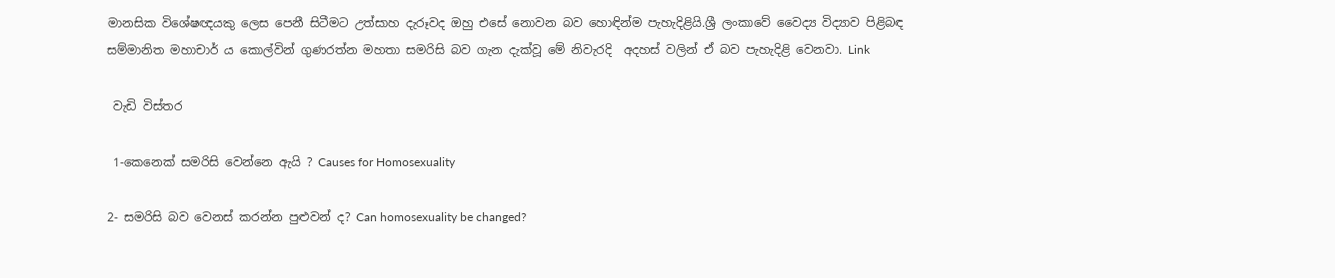මානසික විශේෂඥයකු ලෙස පෙනී සිටීමට උත්සාහ දැරූවද ඔහු එසේ නොවන බව හොඳින්ම පැහැදිළියි.ශ්‍රී ලංකාවේ වෛද්‍ය විද්‍යාව පිළිබඳ සම්මානිත මහාචාර් ය කොල්වින් ගුණරත්න මහතා සමරිසි බව ගැන දැක්වූ මේ නිවැරදි  අදහස් වලින් ඒ බව පැහැදිළි වෙනවා. Link

 වැඩි විස්තර

 1-කෙනෙක් සමරිසි වෙන්නෙ ඇයි ? Causes for Homosexuality

2- සමරිසි බව වෙනස් කරන්න පුළුවන් ද? Can homosexuality be changed?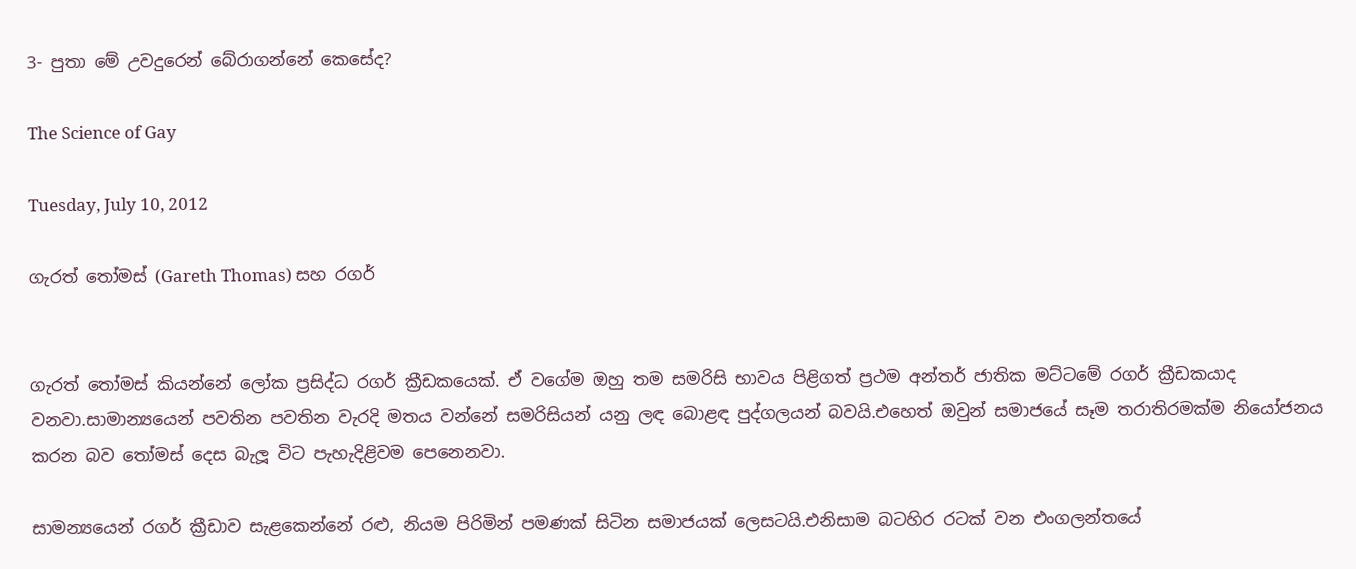3- පුතා මේ උවදුරෙන් බේරාගන්නේ කෙසේද?

The Science of Gay

Tuesday, July 10, 2012

ගැරත් තෝමස් (Gareth Thomas) සහ රගර්


ගැරත් තෝමස් කියන්නේ ලෝක ප්‍රසිද්ධ රගර් ක්‍රීඩකයෙක්. ඒ වගේම ඔහු තම සමරිසි භාවය පිළිගත් ප්‍රථම අන්තර් ජාතික මට්ටමේ රගර් ක්‍රීඩකයාද වනවා.සාමාන්‍යයෙන් පවතින පවතින වැරදි මතය වන්නේ සමරිසියන් යනු ලඳ බොළඳ පුද්ගලයන් බවයි.එහෙත් ඔවුන් සමාජයේ සෑම තරාතිරමක්ම නියෝජනය කරන බව තෝමස් දෙස බැලූ විට පැහැදිළිවම පෙනෙනවා.

සාමන්‍යයෙන් රගර් ක්‍රීඩාව සැළකෙන්නේ රළු, නියම පිරිමින් පමණක් සිටින සමාජයක් ලෙසටයි.එනිසාම බටහිර රටක් වන එංගලන්තයේ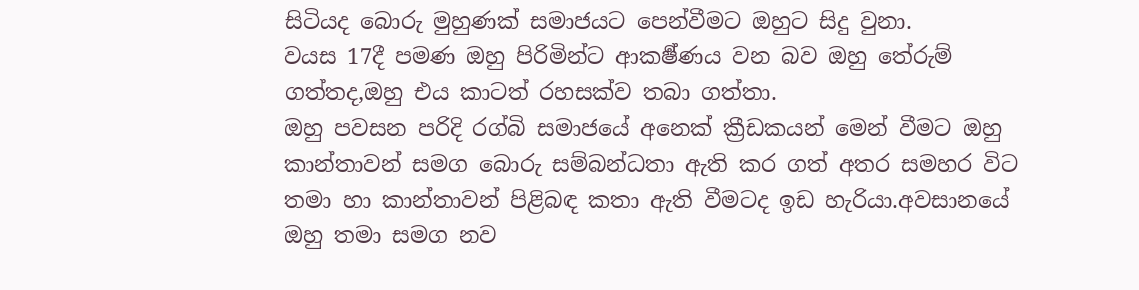සිටියද බොරු මුහුණක් සමාජයට පෙන්වීමට ඔහුට සිදු වුනා.
වයස 17දී පමණ ඔහු පිරිමින්ට ආකර්‍ෂ්ණය වන බව ඔහු තේරුම් ගත්තද,ඔහු එය කාටත් රහසක්ව තබා ගත්තා.
ඔහු පවසන පරිදි රග්බි සමාජයේ අනෙක් ක්‍රීඩකයන් මෙන් වීමට ඔහු කාන්තාවන් සමග බොරු සම්බන්ධතා ඇති කර ගත් අතර සමහර විට තමා හා කාන්තාවන් පිළිබඳ කතා ඇති වීමටද ඉඩ හැරියා.අවසානයේ ඔහු තමා සමග නව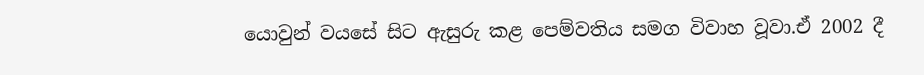යොවුන් වයසේ සිට ඇසුරු කළ පෙම්වතිය සමග විවාහ වූවා.ඒ 2002 දී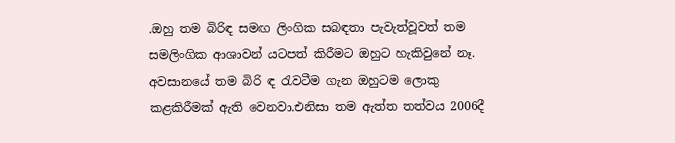.ඔහු තම බිරිඳ සමඟ ලිංගික සබඳතා පැවැත්වූවත් තම සමලිංගික ආශාවන් යටපත් කිරීමට ඔහුට හැකිවුනේ නෑ.
අවසානයේ තම බිරි ඳ රැවටීම ගැන ඔහුටම ලොකු කළකිරීමක් ඇති වෙනවා.එනිසා තම ඇත්ත තත්වය 2006දී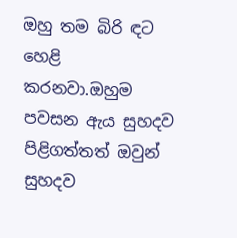ඔහු තම බිරි ඳට හෙළි කරනවා.ඔහුම පවසන ඇය සුහදව පිළිගත්තත් ඔවුන් සුහදව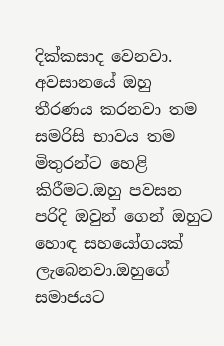දික්කසාද වෙනවා.
අවසානයේ ඔහු තීරණය කරනවා තම සමරිසි භාවය තම මිතුරන්ට හෙළි කිරීමට.ඔහු පවසන පරිදි ඔවුන් ගෙන් ඔහුට හොඳ සහයෝගයක් ලැබෙනවා.ඔහුගේ සමාජයට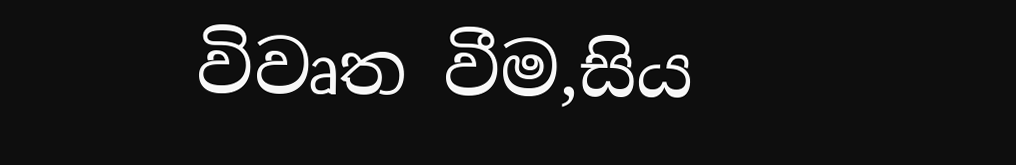විවෘත වීම,සිය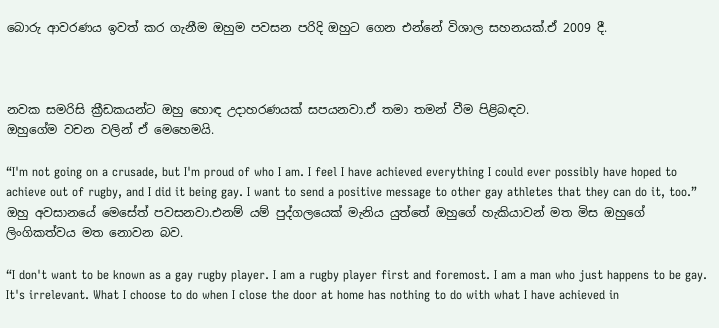බොරු ආවරණය ඉවත් කර ගැනීම ඔහුම පවසන පරිදි ඔහුට ගෙන එන්නේ විශාල සහනයක්.ඒ 2009 දී.



නවක සමරිසි ක්‍රීඩකයන්ට ඔහු හොඳ උදාහරණයක් සපයනවා.ඒ තමා තමන් වීම පිළිබඳව.
ඔහුගේම වචන වලින් ඒ මෙහෙමයි.

“I'm not going on a crusade, but I'm proud of who I am. I feel I have achieved everything I could ever possibly have hoped to achieve out of rugby, and I did it being gay. I want to send a positive message to other gay athletes that they can do it, too.”
ඔහු අවසානයේ මෙසේත් පවසනවා.එනම් යම් පුද්ගලයෙක් මැනිය යුත්තේ ඔහුගේ හැකියාවන් මත මිස ඔහුගේ ලිංගිකත්වය මත නොවන බව.

“I don't want to be known as a gay rugby player. I am a rugby player first and foremost. I am a man who just happens to be gay. It's irrelevant. What I choose to do when I close the door at home has nothing to do with what I have achieved in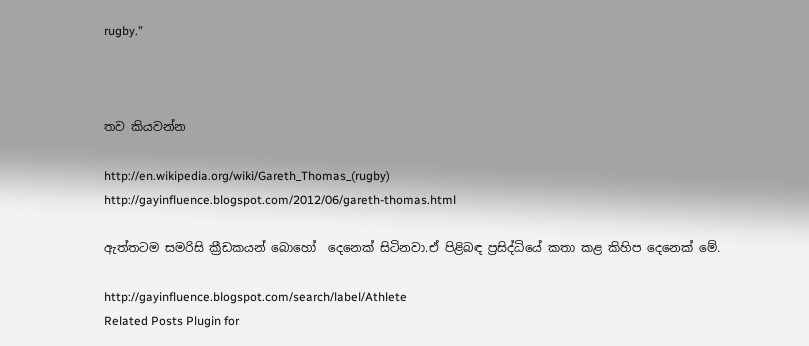rugby.”



තව කියවන්න

http://en.wikipedia.org/wiki/Gareth_Thomas_(rugby)
http://gayinfluence.blogspot.com/2012/06/gareth-thomas.html

ඇත්තටම සමරිසි ක්‍රීඩකයන් බොහෝ  දෙනෙක් සිටිනවා.ඒ පිළිබඳ ප්‍රසිද්ධියේ කතා කළ කිහිප දෙනෙක් මේ.

http://gayinfluence.blogspot.com/search/label/Athlete
Related Posts Plugin for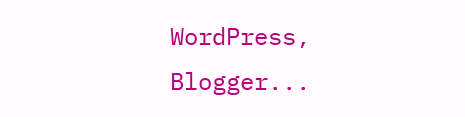WordPress, Blogger...